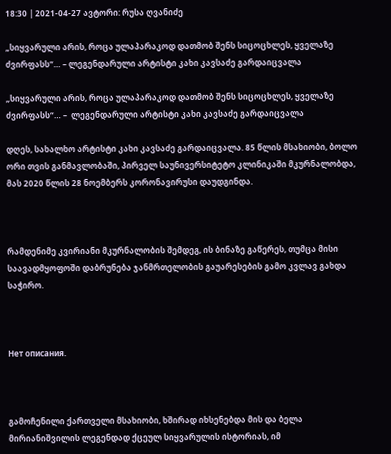18:30 | 2021-04-27 ავტორი: რუსა ღვანიძე

„სიყვარული არის, როცა ულაპარაკოდ დათმობ შენს სიცოცხლეს, ყველაზე ძვირფასს“… – ლეგენდარული არტისტი კახი კავსაძე გარდაიცვალა

„სიყვარული არის, როცა ულაპარაკოდ დათმობ შენს სიცოცხლეს, ყველაზე ძვირფასს“… –  ლეგენდარული არტისტი კახი კავსაძე გარდაიცვალა

დღეს, სახალხო არტისტი კახი კავსაძე გარდაიცვალა. 85 წლის მსახიობი, ბოლო ორი თვის განმავლობაში, პირველ საუნივერსიტეტო კლინიკაში მკურნალობდა, მას 2020 წლის 28 ნოემბერს კორონავირუსი დაუდგინდა.



რამდენიმე კვირიანი მკურნალობის შემდეგ, ის ბინაზე გაწერეს, თუმცა მისი საავადმყოფოში დაბრუნება ჯანმრთელობის გაუარესების გამო კვლავ გახდა საჭირო.



Нет описания.



გამოჩენილი ქართველი მსახიობი, ხშირად იხსენებდა მის და ბელა მირიანიშვილის ლეგენდად ქცეულ სიყვარულის ისტორიას, იმ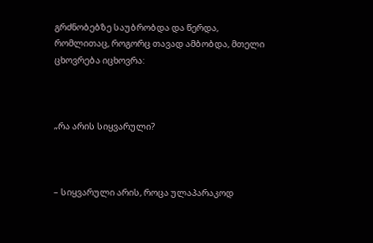გრძნობებზე საუბრობდა და წერდა, რომლითაც, როგორც თავად ამბობდა, მთელი ცხოვრება იცხოვრა:



„რა არის სიყვარული?



– სიყვარული არის, როცა ულაპარაკოდ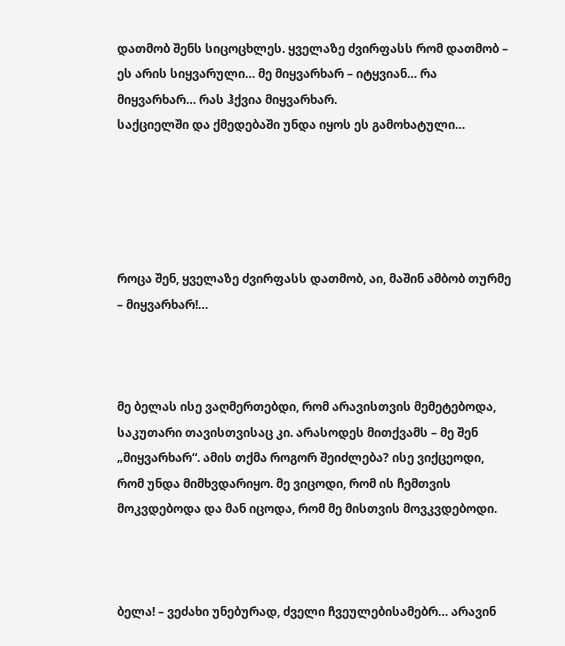დათმობ შენს სიცოცხლეს. ყველაზე ძვირფასს რომ დათმობ – ეს არის სიყვარული… მე მიყვარხარ – იტყვიან… რა მიყვარხარ… რას ჰქვია მიყვარხარ.
საქციელში და ქმედებაში უნდა იყოს ეს გამოხატული…





როცა შენ, ყველაზე ძვირფასს დათმობ, აი, მაშინ ამბობ თურმე – მიყვარხარ!…



მე ბელას ისე ვაღმერთებდი, რომ არავისთვის მემეტებოდა, საკუთარი თავისთვისაც კი. არასოდეს მითქვამს – მე შენ „მიყვარხარ“. ამის თქმა როგორ შეიძლება? ისე ვიქცეოდი, რომ უნდა მიმხვდარიყო. მე ვიცოდი, რომ ის ჩემთვის მოკვდებოდა და მან იცოდა, რომ მე მისთვის მოვკვდებოდი.



ბელა! – ვეძახი უნებურად, ძველი ჩვეულებისამებრ… არავინ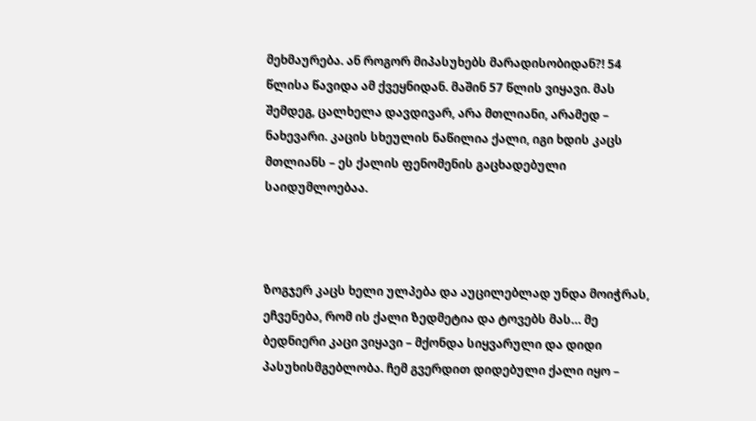მეხმაურება. ან როგორ მიპასუხებს მარადისობიდან?! 54 წლისა წავიდა ამ ქვეყნიდან. მაშინ 57 წლის ვიყავი. მას შემდეგ, ცალხელა დავდივარ, არა მთლიანი, არამედ – ნახევარი. კაცის სხეულის ნაწილია ქალი, იგი ხდის კაცს მთლიანს – ეს ქალის ფენომენის გაცხადებული საიდუმლოებაა.



ზოგჯერ კაცს ხელი ულპება და აუცილებლად უნდა მოიჭრას, ეჩვენება, რომ ის ქალი ზედმეტია და ტოვებს მას… მე ბედნიერი კაცი ვიყავი – მქონდა სიყვარული და დიდი პასუხისმგებლობა. ჩემ გვერდით დიდებული ქალი იყო –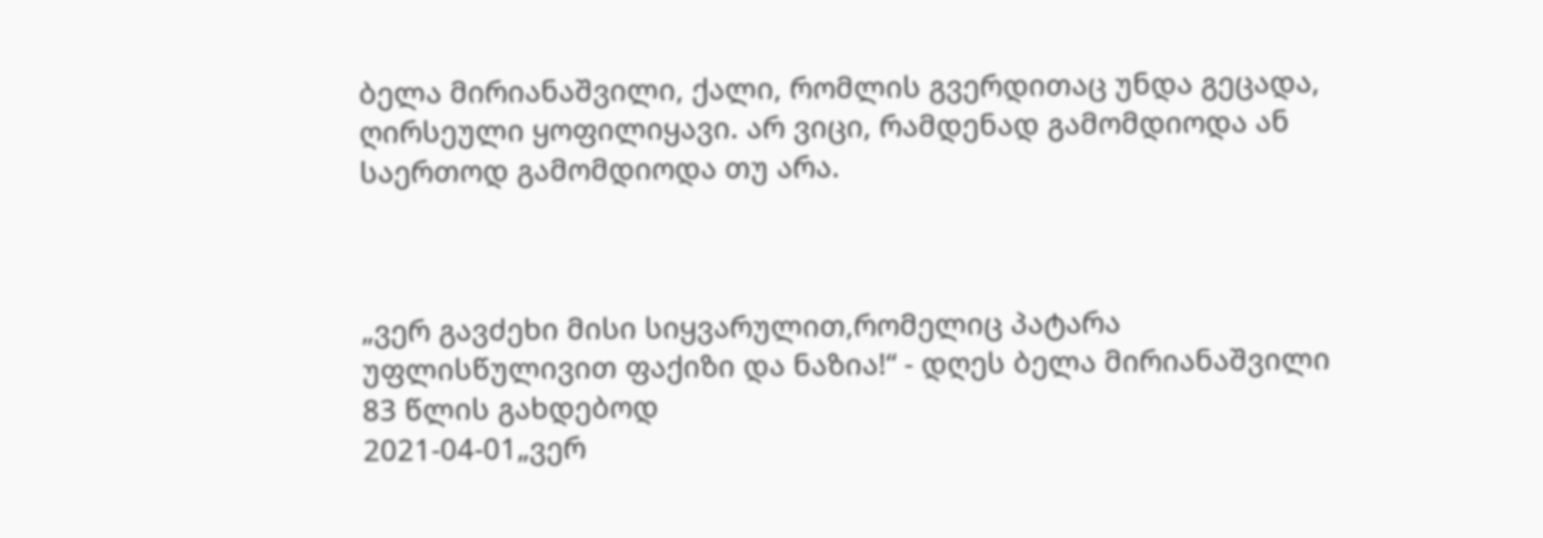ბელა მირიანაშვილი, ქალი, რომლის გვერდითაც უნდა გეცადა, ღირსეული ყოფილიყავი. არ ვიცი, რამდენად გამომდიოდა ან საერთოდ გამომდიოდა თუ არა.



„ვერ გავძეხი მისი სიყვარულით,რომელიც პატარა უფლისწულივით ფაქიზი და ნაზია!“ - დღეს ბელა მირიანაშვილი 83 წლის გახდებოდ
2021-04-01„ვერ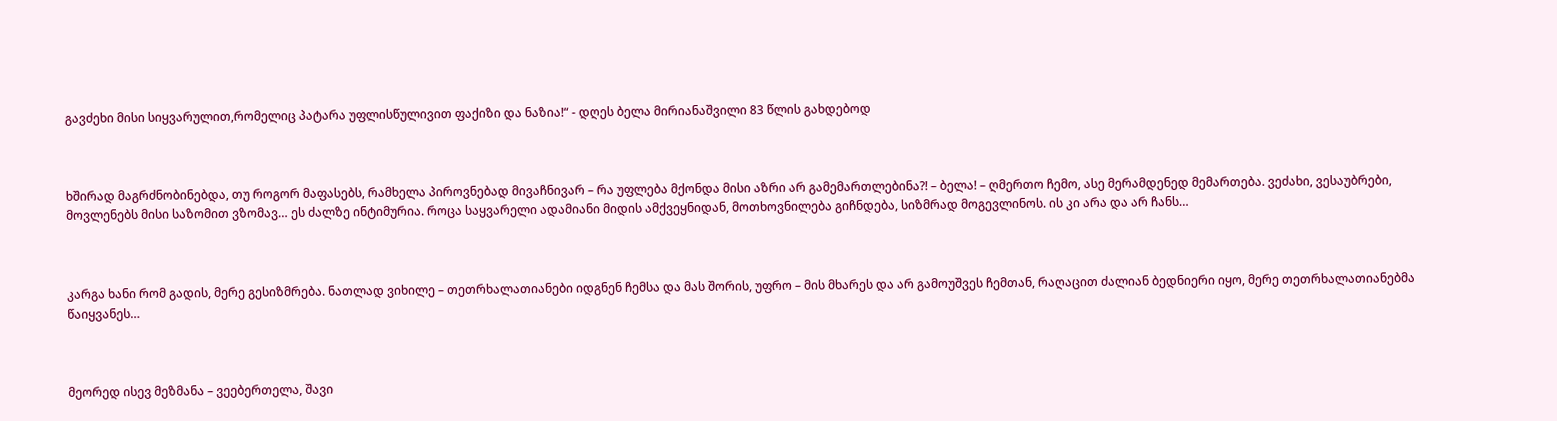გავძეხი მისი სიყვარულით,რომელიც პატარა უფლისწულივით ფაქიზი და ნაზია!“ - დღეს ბელა მირიანაშვილი 83 წლის გახდებოდ



ხშირად მაგრძნობინებდა, თუ როგორ მაფასებს, რამხელა პიროვნებად მივაჩნივარ – რა უფლება მქონდა მისი აზრი არ გამემართლებინა?! – ბელა! – ღმერთო ჩემო, ასე მერამდენედ მემართება. ვეძახი, ვესაუბრები, მოვლენებს მისი საზომით ვზომავ… ეს ძალზე ინტიმურია. როცა საყვარელი ადამიანი მიდის ამქვეყნიდან, მოთხოვნილება გიჩნდება, სიზმრად მოგევლინოს. ის კი არა და არ ჩანს…



კარგა ხანი რომ გადის, მერე გესიზმრება. ნათლად ვიხილე – თეთრხალათიანები იდგნენ ჩემსა და მას შორის, უფრო – მის მხარეს და არ გამოუშვეს ჩემთან, რაღაცით ძალიან ბედნიერი იყო, მერე თეთრხალათიანებმა წაიყვანეს…



მეორედ ისევ მეზმანა – ვეებერთელა, შავი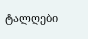ტალღები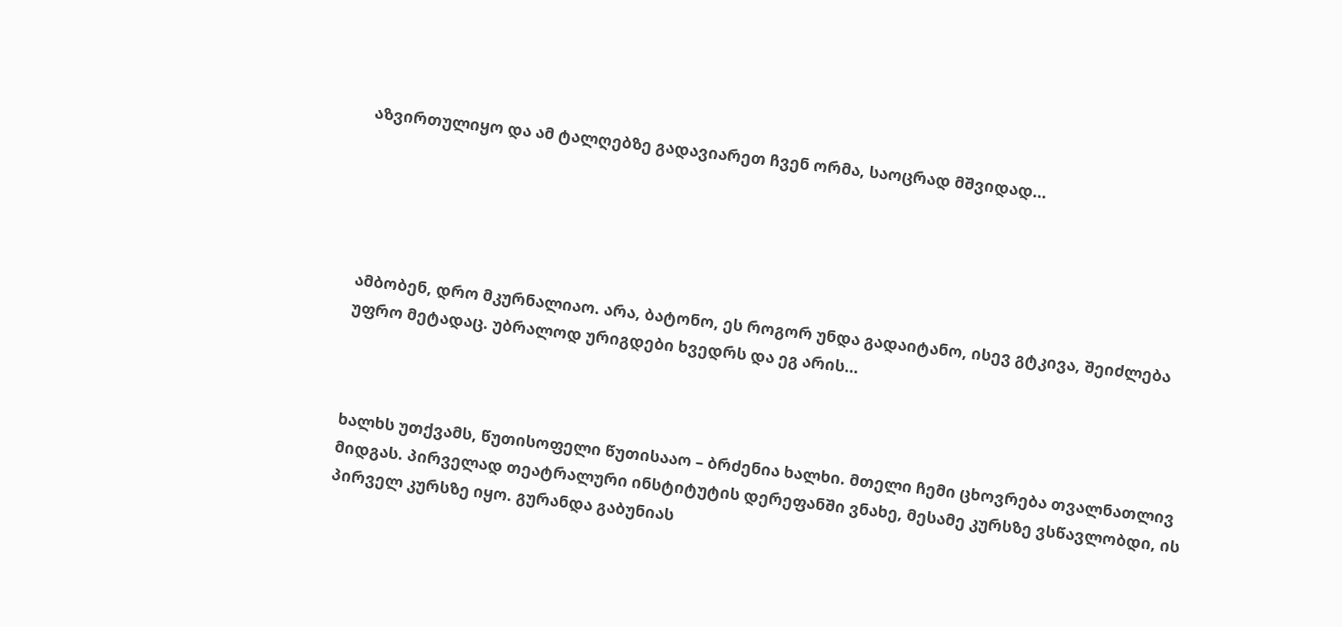აზვირთულიყო და ამ ტალღებზე გადავიარეთ ჩვენ ორმა, საოცრად მშვიდად…





ამბობენ, დრო მკურნალიაო. არა, ბატონო, ეს როგორ უნდა გადაიტანო, ისევ გტკივა, შეიძლება უფრო მეტადაც. უბრალოდ ურიგდები ხვედრს და ეგ არის…



ხალხს უთქვამს, წუთისოფელი წუთისააო – ბრძენია ხალხი. მთელი ჩემი ცხოვრება თვალნათლივ მიდგას. პირველად თეატრალური ინსტიტუტის დერეფანში ვნახე, მესამე კურსზე ვსწავლობდი, ის პირველ კურსზე იყო. გურანდა გაბუნიას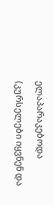ელაპარაკებოდა (კურსელები იყვნენ და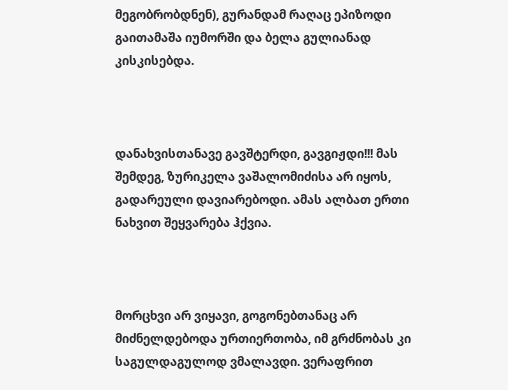მეგობრობდნენ), გურანდამ რაღაც ეპიზოდი გაითამაშა იუმორში და ბელა გულიანად კისკისებდა.



დანახვისთანავე გავშტერდი, გავგიჟდი!!! მას შემდეგ, ზურიკელა ვაშალომიძისა არ იყოს, გადარეული დავიარებოდი. ამას ალბათ ერთი ნახვით შეყვარება ჰქვია.



მორცხვი არ ვიყავი, გოგონებთანაც არ მიძნელდებოდა ურთიერთობა, იმ გრძნობას კი საგულდაგულოდ ვმალავდი. ვერაფრით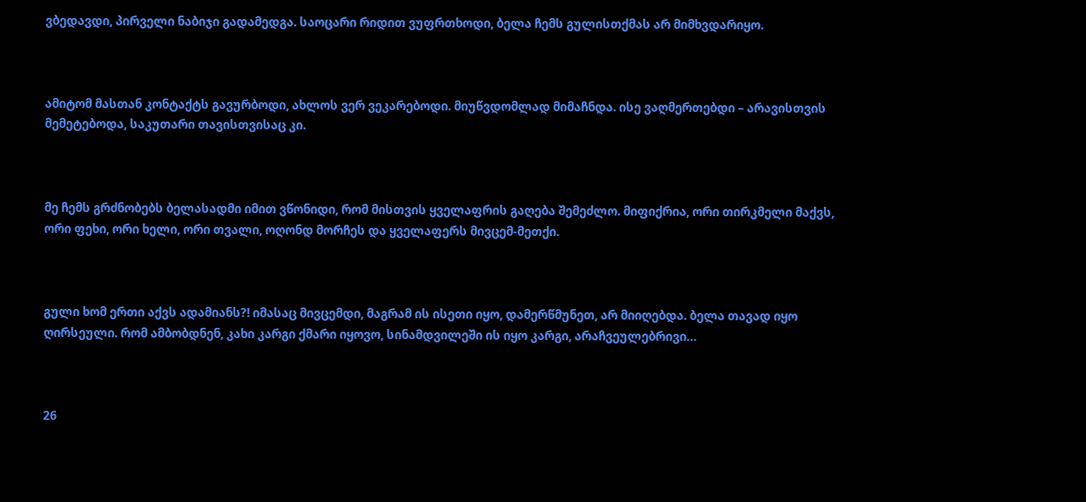ვბედავდი, პირველი ნაბიჯი გადამედგა. საოცარი რიდით ვუფრთხოდი, ბელა ჩემს გულისთქმას არ მიმხვდარიყო.



ამიტომ მასთან კონტაქტს გავურბოდი, ახლოს ვერ ვეკარებოდი. მიუწვდომლად მიმაჩნდა. ისე ვაღმერთებდი – არავისთვის მემეტებოდა, საკუთარი თავისთვისაც კი.



მე ჩემს გრძნობებს ბელასადმი იმით ვწონიდი, რომ მისთვის ყველაფრის გაღება შემეძლო. მიფიქრია, ორი თირკმელი მაქვს, ორი ფეხი, ორი ხელი, ორი თვალი, ოღონდ მორჩეს და ყველაფერს მივცემ-მეთქი.



გული ხომ ერთი აქვს ადამიანს?! იმასაც მივცემდი, მაგრამ ის ისეთი იყო, დამერწმუნეთ, არ მიიღებდა. ბელა თავად იყო ღირსეული. რომ ამბობდნენ, კახი კარგი ქმარი იყოვო, სინამდვილეში ის იყო კარგი, არაჩვეულებრივი…



26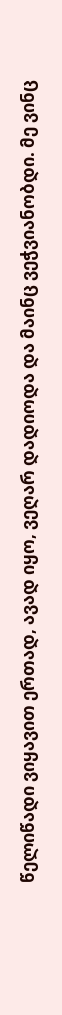წელიწადი ვიყავით ერთად, ავად იყო, ვეღარ დადიოდა და მაინც ვეჭვიანობდი. მე ვინც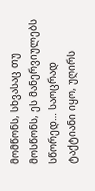მომწონს, სხვასაც თუ მოსწონს, ეს მანერვიულებს სწორედ… საოცრად ტაქტიანი იყო, უღირს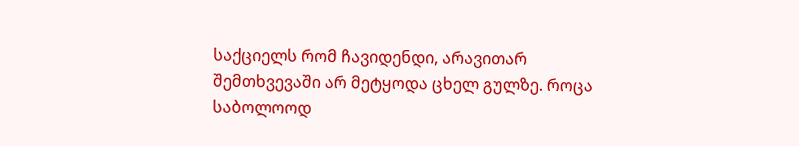საქციელს რომ ჩავიდენდი, არავითარ შემთხვევაში არ მეტყოდა ცხელ გულზე. როცა საბოლოოდ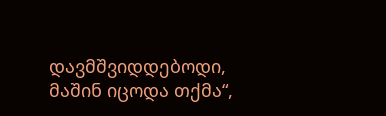დავმშვიდდებოდი, მაშინ იცოდა თქმა“,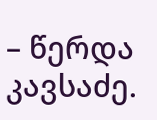– წერდა კავსაძე.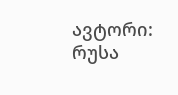ავტორი: რუსა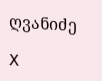ღვანიძე

X